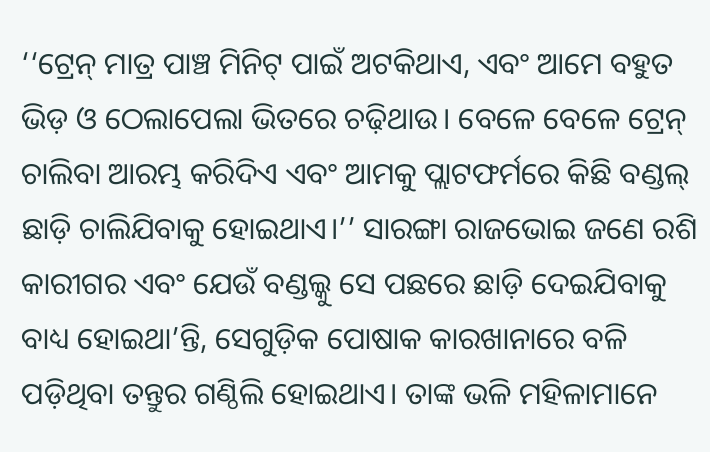‘‘ଟ୍ରେନ୍ ମାତ୍ର ପାଞ୍ଚ ମିନିଟ୍ ପାଇଁ ଅଟକିଥାଏ, ଏବଂ ଆମେ ବହୁତ ଭିଡ଼ ଓ ଠେଲାପେଲା ଭିତରେ ଚଢ଼ିଥାଉ। ବେଳେ ବେଳେ ଟ୍ରେନ୍ ଚାଲିବା ଆରମ୍ଭ କରିଦିଏ ଏବଂ ଆମକୁ ପ୍ଲାଟଫର୍ମରେ କିଛି ବଣ୍ଡଲ୍ ଛାଡ଼ି ଚାଲିଯିବାକୁ ହୋଇଥାଏ।’’ ସାରଙ୍ଗା ରାଜଭୋଇ ଜଣେ ରଶି କାରୀଗର ଏବଂ ଯେଉଁ ବଣ୍ଡଲ୍କୁ ସେ ପଛରେ ଛାଡ଼ି ଦେଇଯିବାକୁ ବାଧ୍ୟ ହୋଇଥା’ନ୍ତି, ସେଗୁଡ଼ିକ ପୋଷାକ କାରଖାନାରେ ବଳି ପଡ଼ିଥିବା ତନ୍ତୁର ଗଣ୍ଠିଲି ହୋଇଥାଏ। ତାଙ୍କ ଭଳି ମହିଳାମାନେ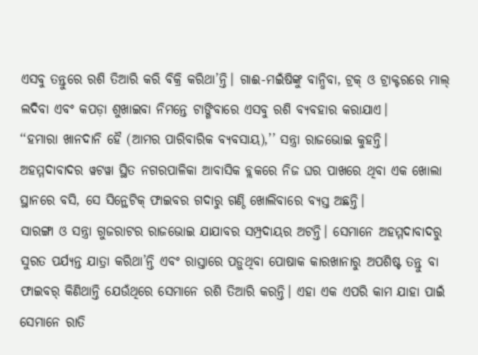ଏସବୁ ତନ୍ତୁରେ ରଶି ତିଆରି କରି ବିକ୍ରି କରିଥା’ନ୍ତି। ଗାଈ-ମଇଁଷିଙ୍କୁ ବାନ୍ଧିବା, ଟ୍ରକ୍ ଓ ଟ୍ରାକ୍ଟରରେ ମାଲ୍ ଲଦିବା ଏବଂ କପଡ଼ା ଶୁଖାଇବା ନିମନ୍ତେ ଟାଙ୍ଗିବାରେ ଏସବୁ ରଶି ବ୍ୟବହାର କରାଯାଏ।
‘‘ହମାରା ଖାନଦାନି ହୈ (ଆମର ପାରିବାରିକ ବ୍ୟବସାୟ),’’ ସନ୍ତ୍ରା ରାଜଭୋଇ କୁହନ୍ତି। ଅହମ୍ମଦାବାଦର ୱଟୱା ସ୍ଥିତ ନଗରପାଳିକା ଆବାସିକ ବ୍ଲକରେ ନିଜ ଘର ପାଖରେ ଥିବା ଏକ ଖୋଲା ସ୍ଥାନରେ ବସି, ସେ ସିନ୍ଥେଟିକ୍ ଫାଇବର ଗଦାରୁ ଗଣ୍ଠି ଖୋଲିବାରେ ବ୍ୟସ୍ତ ଅଛନ୍ତି।
ସାରଙ୍ଗା ଓ ସନ୍ତ୍ରା ଗୁଜରାଟର ରାଜଭୋଇ ଯାଯାବର ସମ୍ପ୍ରଦାୟର ଅଟନ୍ତି। ସେମାନେ ଅହମ୍ମଦାବାଦରୁ ସୁରତ ପର୍ଯ୍ୟନ୍ତ ଯାତ୍ରା କରିଥା’ନ୍ତି ଏବଂ ରାସ୍ତାରେ ପଡ଼ୁଥିବା ପୋଷାକ କାରଖାନାରୁ ଅପଶିଷ୍ଟ ତନ୍ତୁ ବା ଫାଇବର୍ କିଣିଥାନ୍ତି ଯେଉଁଥିରେ ସେମାନେ ରଶି ତିଆରି କରନ୍ତି। ଏହା ଏକ ଏପରି କାମ ଯାହା ପାଇଁ ସେମାନେ ରାତି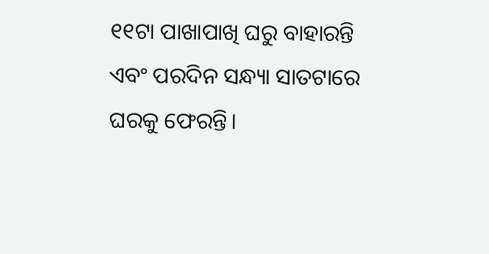୧୧ଟା ପାଖାପାଖି ଘରୁ ବାହାରନ୍ତି ଏବଂ ପରଦିନ ସନ୍ଧ୍ୟା ସାତଟାରେ ଘରକୁ ଫେରନ୍ତି।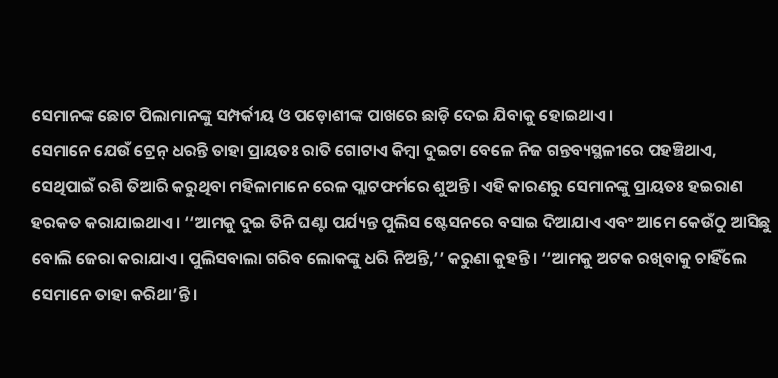ସେମାନଙ୍କ ଛୋଟ ପିଲାମାନଙ୍କୁ ସମ୍ପର୍କୀୟ ଓ ପଡ଼ୋଶୀଙ୍କ ପାଖରେ ଛାଡ଼ି ଦେଇ ଯିବାକୁ ହୋଇଥାଏ।
ସେମାନେ ଯେଉଁ ଟ୍ରେନ୍ ଧରନ୍ତି ତାହା ପ୍ରାୟତଃ ରାତି ଗୋଟାଏ କିମ୍ବା ଦୁଇଟା ବେଳେ ନିଜ ଗନ୍ତବ୍ୟସ୍ଥଳୀରେ ପହଞ୍ଚିଥାଏ, ସେଥିପାଇଁ ରଶି ତିଆରି କରୁଥିବା ମହିଳାମାନେ ରେଳ ପ୍ଲାଟଫର୍ମରେ ଶୁଅନ୍ତି। ଏହି କାରଣରୁ ସେମାନଙ୍କୁ ପ୍ରାୟତଃ ହଇରାଣ ହରକତ କରାଯାଇଥାଏ। ‘‘ଆମକୁ ଦୁଇ ତିନି ଘଣ୍ଟା ପର୍ଯ୍ୟନ୍ତ ପୁଲିସ ଷ୍ଟେସନରେ ବସାଇ ଦିଆଯାଏ ଏବଂ ଆମେ କେଉଁଠୁ ଆସିଛୁ ବୋଲି ଜେରା କରାଯାଏ। ପୁଲିସବାଲା ଗରିବ ଲୋକଙ୍କୁ ଧରି ନିଅନ୍ତି,’’ କରୁଣା କୁହନ୍ତି। ‘‘ଆମକୁ ଅଟକ ରଖିବାକୁ ଚାହିଁଲେ ସେମାନେ ତାହା କରିଥା’ନ୍ତି।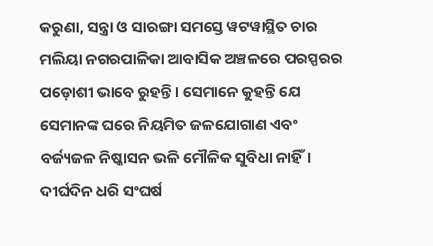କରୁଣା, ସନ୍ତ୍ରା ଓ ସାରଙ୍ଗା ସମସ୍ତେ ୱଟୱାସ୍ଥିତ ଚାର ମଲିୟା ନଗରପାଳିକା ଆବାସିକ ଅଞ୍ଚଳରେ ପରସ୍ପରର ପଡ଼ୋଶୀ ଭାବେ ରୁହନ୍ତି। ସେମାନେ କୁହନ୍ତି ଯେ ସେମାନଙ୍କ ଘରେ ନିୟମିତ ଜଳଯୋଗାଣ ଏବଂ ବର୍ଜ୍ୟଜଳ ନିଷ୍କାସନ ଭଳି ମୌଳିକ ସୁବିଧା ନାହିଁ। ଦୀର୍ଘଦିନ ଧରି ସଂଘର୍ଷ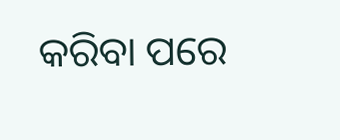କରିବା ପରେ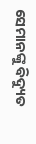ସେମାନଙ୍କୁ ବିଦ୍ୟୁତ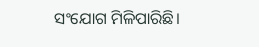ସଂଯୋଗ ମିଳିପାରିଛି।